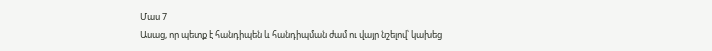Մաս 7
Ասաց, որ պետք է հանդիպեն և հանդիպման ժամ ու վայր նշելով՝ կախեց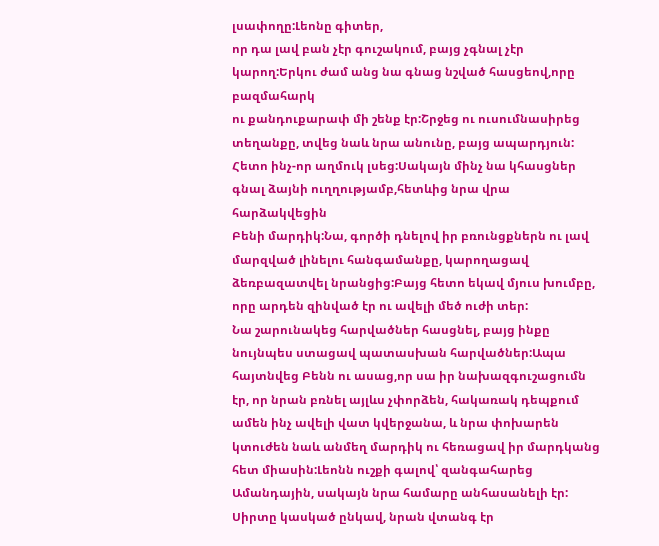լսափողը:Լեոնը գիտեր,
որ դա լավ բան չէր գուշակում, բայց չգնալ չէր կարող:Երկու ժամ անց նա գնաց նշված հասցեով,որը բազմահարկ
ու քանդուքարափ մի շենք էր:Շրջեց ու ուսումնասիրեց տեղանքը, տվեց նաև նրա անունը, բայց ապարդյուն:
Հետո ինչ-որ աղմուկ լսեց:Սակայն մինչ նա կհասցներ գնալ ձայնի ուղղությամբ,հետևից նրա վրա հարձակվեցին
Բենի մարդիկ:Նա, գործի դնելով իր բռունցքներն ու լավ մարզված լինելու հանգամանքը, կարողացավ
ձեռբազատվել նրանցից:Բայց հետո եկավ մյուս խումբը, որը արդեն զինված էր ու ավելի մեծ ուժի տեր:
Նա շարունակեց հարվածներ հասցնել, բայց ինքը նույնպես ստացավ պատասխան հարվածներ:Ապա
հայտնվեց Բենն ու ասաց,որ սա իր նախազգուշացումն էր, որ նրան բռնել այլևս չփորձեն, հակառակ դեպքում
ամեն ինչ ավելի վատ կվերջանա, և նրա փոխարեն կտուժեն նաև անմեղ մարդիկ ու հեռացավ իր մարդկանց
հետ միասին:Լեոնն ուշքի գալով՝ զանգահարեց Ամանդային, սակայն նրա համարը անհասանելի էր:
Սիրտը կասկած ընկավ, նրան վտանգ էր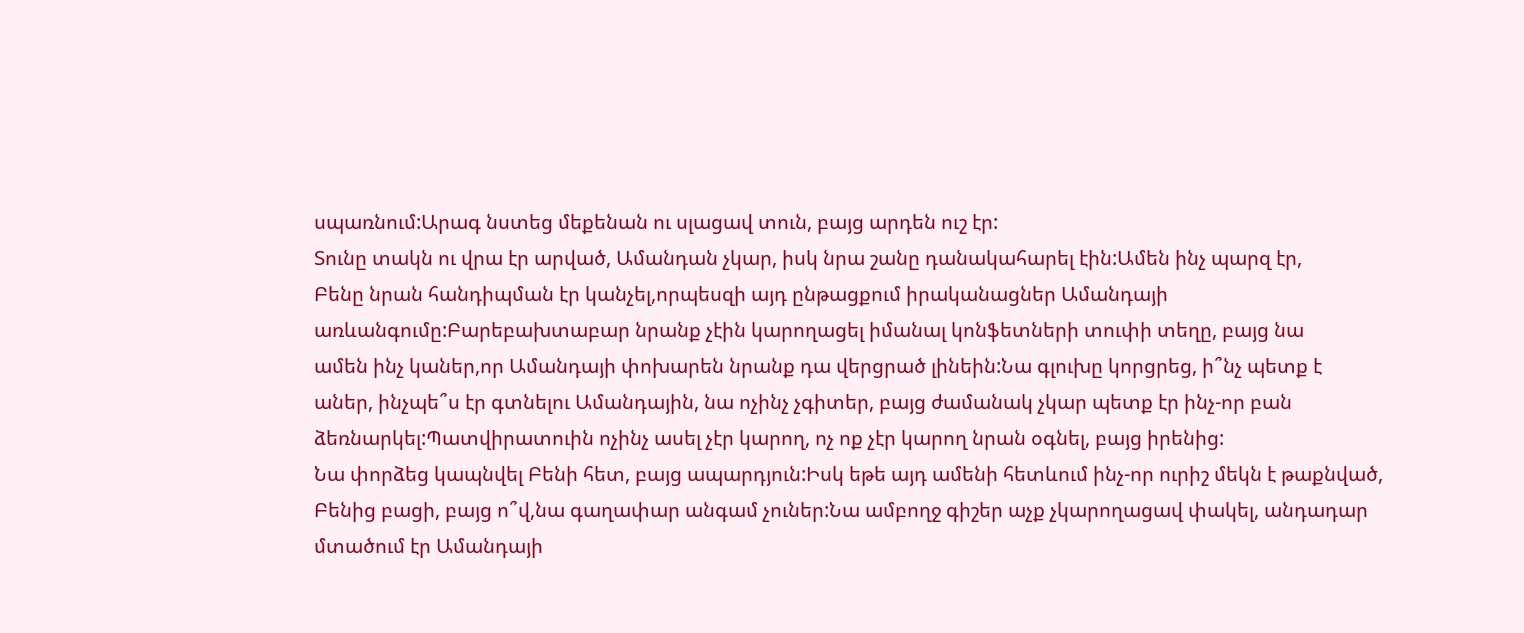սպառնում:Արագ նստեց մեքենան ու սլացավ տուն, բայց արդեն ուշ էր:
Տունը տակն ու վրա էր արված, Ամանդան չկար, իսկ նրա շանը դանակահարել էին:Ամեն ինչ պարզ էր,
Բենը նրան հանդիպման էր կանչել,որպեսզի այդ ընթացքում իրականացներ Ամանդայի առևանգումը:Բարեբախտաբար նրանք չէին կարողացել իմանալ կոնֆետների տուփի տեղը, բայց նա
ամեն ինչ կաներ,որ Ամանդայի փոխարեն նրանք դա վերցրած լինեին:Նա գլուխը կորցրեց, ի՞նչ պետք է
աներ, ինչպե՞ս էր գտնելու Ամանդային, նա ոչինչ չգիտեր, բայց ժամանակ չկար պետք էր ինչ-որ բան ձեռնարկել:Պատվիրատուին ոչինչ ասել չէր կարող, ոչ ոք չէր կարող նրան օգնել, բայց իրենից:
Նա փորձեց կապնվել Բենի հետ, բայց ապարդյուն:Իսկ եթե այդ ամենի հետևում ինչ-որ ուրիշ մեկն է թաքնված,
Բենից բացի, բայց ո՞վ,նա գաղափար անգամ չուներ:Նա ամբողջ գիշեր աչք չկարողացավ փակել, անդադար
մտածում էր Ամանդայի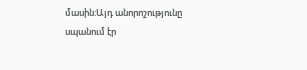մասին:Այդ անորոշությունը սպանում էր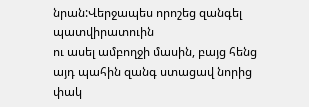նրան:Վերջապես որոշեց զանգել պատվիրատուին
ու ասել ամբողջի մասին, բայց հենց այդ պահին զանգ ստացավ նորից փակ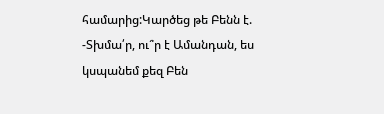համարից:Կարծեց թե Բենն է.
-Տխմա՛ր, ու՞ր է Ամանդան, ես կսպանեմ քեզ Բեն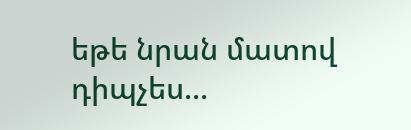եթե նրան մատով դիպչես...